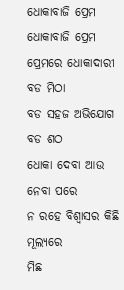ଧୋକାବାଜି ପ୍ରେମ
ଧୋକାବାଜି ପ୍ରେମ
ପ୍ରେମରେ ଧୋକାଦାରୀ ବଡ ମିଠା
ବଡ ସହଜ ଅଭିଯୋଗ ବଡ ଶଠ
ଧୋକା ଦେବା ଆଉ ନେବା ପରେ
ନ ରହେ ବିଶ୍ବାସର କିଛି ମୂଲ୍ଯରେ
ମିଛ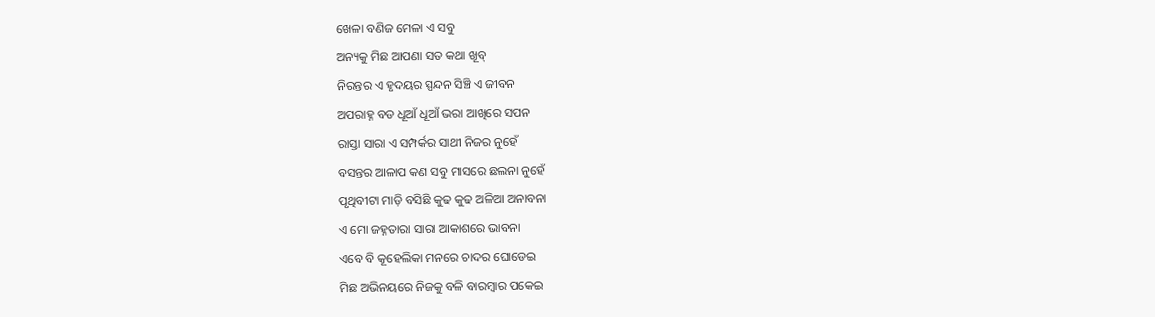ଖେଳା ବଣିଜ ମେଳା ଏ ସବୁ
ଅନ୍ୟକୁ ମିଛ ଆପଣା ସତ କଥା ଖୂବ୍
ନିରନ୍ତର ଏ ହୃଦୟର ସ୍ପନ୍ଦନ ସିଞ୍ଚି ଏ ଜୀବନ
ଅପରାହ୍ନ ବଡ ଧୂଆଁ ଧୂଆଁ ଭରା ଆଖିରେ ସପନ
ରାସ୍ତା ସାରା ଏ ସମ୍ପର୍କର ସାଥୀ ନିଜର ନୁହେଁ
ବସନ୍ତର ଆଳାପ କଣ ସବୁ ମାସରେ ଛଲନା ନୁହେଁ
ପୃଥିବୀଟା ମାଡ଼ି ବସିଛି କୁଢ କୁଢ ଅଳିଆ ଅନାବନା
ଏ ମୋ ଜହ୍ନତାରା ସାରା ଆକାଶରେ ଭାବନା
ଏବେ ବି କୂହେଲିକା ମନରେ ଚାଦର ଘୋଡେଇ
ମିଛ ଅଭିନୟରେ ନିଜକୁ ବଳି ବାରମ୍ବାର ପକେଇ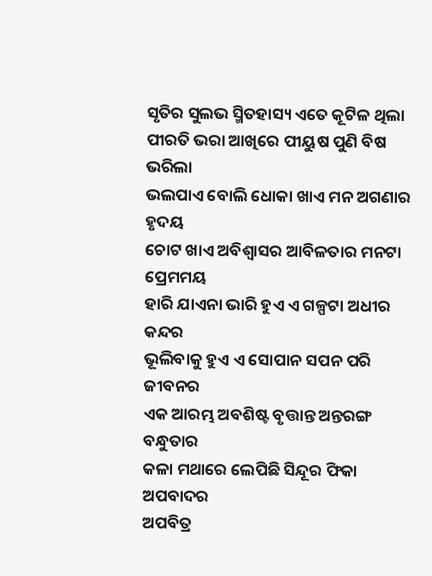ସୃତିର ସୁଲଭ ସ୍ମିତହାସ୍ୟ ଏତେ କୂଟିଳ ଥିଲା
ପୀରତି ଭରା ଆଖିରେ ପୀୟୁଷ ପୁଣି ବିଷ ଭରିଲା
ଭଲପାଏ ବୋଲି ଧୋକା ଖାଏ ମନ ଅଗଣାର ହୃଦୟ
ଚୋଟ ଖାଏ ଅବିଶ୍ଵାସର ଆବିଳତାର ମନଟା ପ୍ରେମମୟ
ହାରି ଯାଏନା ଭାରି ହୁଏ ଏ ଗଳ୍ପଟା ଅଧୀର କନ୍ଦର
ଭୂଲିବାକୁ ହୁଏ ଏ ସୋପାନ ସପନ ପରି ଜୀବନର
ଏକ ଆରମ୍ଭ ଅବଶିଷ୍ଟ ବୃତ୍ତାନ୍ତ ଅନ୍ତରଙ୍ଗ ବନ୍ଧୁତାର
କଳା ମଥାରେ ଲେପିଛି ସିନ୍ଦୂର ଫିକା ଅପବାଦର
ଅପବିତ୍ର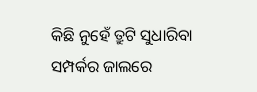କିଛି ନୁହେଁ ତ୍ରୁଟି ସୁଧାରିବା ସମ୍ପର୍କର ଜାଲରେ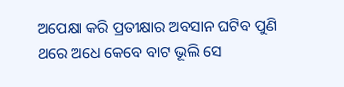ଅପେକ୍ଷା କରି ପ୍ରତୀକ୍ଷାର ଅବସାନ ଘଟିବ ପୁଣି
ଥରେ ଅଧେ କେବେ ବାଟ ଭୂଲି ସେ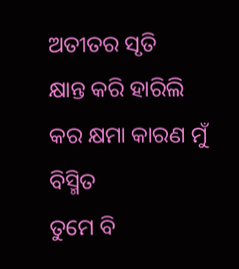ଅତୀତର ସୃତି
କ୍ଷାନ୍ତ କରି ହାରିଲି କର କ୍ଷମା କାରଣ ମୁଁ ବିସ୍ମିତ
ତୁମେ ବି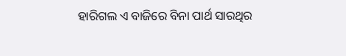ହାରିଗଲ ଏ ବାଜିରେ ବିନା ପାର୍ଥ ସାରଥିର